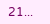21...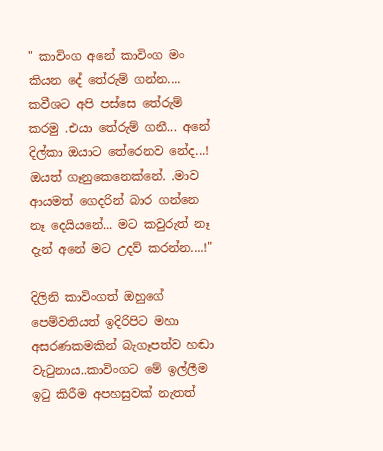" කාවිංග අනේ කාවිංග මං කියන දේ තේරුම් ගන්න.... කවීශට අපි පස්සෙ තේරුම් කරමු .එයා තේරුම් ගනී... අනේ දිල්කා ඔයාට තේරෙනව නේද...! ඔයත් ගෑනුකෙනෙක්නේ. .මාව ආයමත් ගෙදරින් බාර ගන්නෙ නෑ දෙයියනේ... මට කවුරුත් නෑ දැන් අනේ මට උදව් කරන්න....!"

දිලිනි කාවිංගත් ඔහුගේ පෙම්වතියත් ඉදිරිපිට මහා අසරණකමකින් බැගෑපත්ව හඬා වැටුනාය..කාවිංගට මේ ඉල්ලීම ඉටු කිරීම අපහසුවක් නැතත්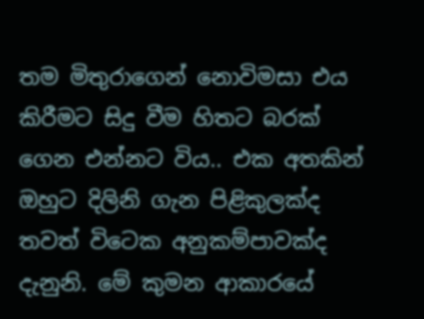තම මිතුරාගෙන් නොවිමසා එය කිරීමට සිදු වීම හිතට බරක් ගෙන එන්නට විය.. එක අතකින් ඔහුට දිලිනි ගැන පිළිකුලක්ද තවත් විටෙක අනුකම්පාවක්ද දැනුනි. මේ කුමන ආකාරයේ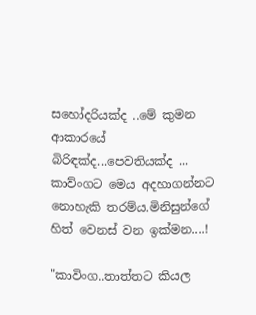සහෝදරියක්ද ..මේ කුමන ආකාරයේ බිරිඳක්ද...පෙවතියක්ද ... කාව්ංගට මෙය අදහාගන්නට නොහැකි තරම්ය.මිනිසුන්ගේ හිත් වෙනස් වන ඉක්මන....!

"කාවිංග..තාත්තට කියල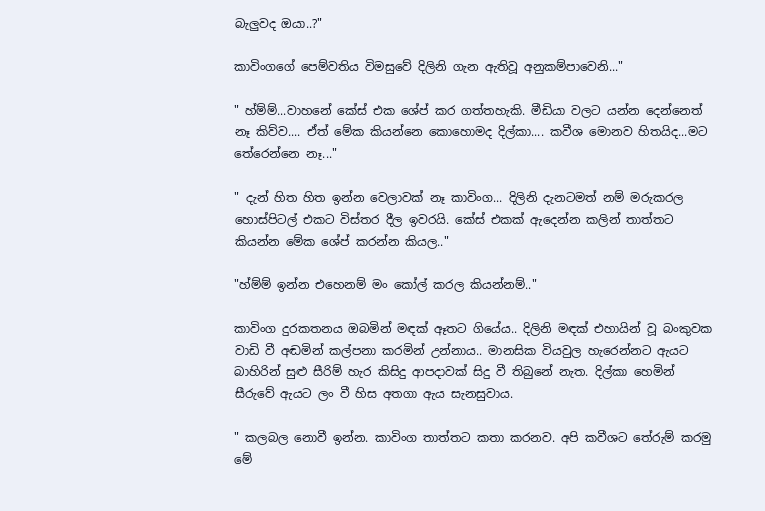බැලුවද ඔයා..?"

කාවිංගගේ පෙම්වතිය විමසුවේ දිලිනි ගැන ඇතිවූ අනුකම්පාවෙනි..."

" හ්ම්ම්...වාහනේ කේස් එක ශේප් කර ගත්තහැකි. මීඩියා වලට යන්න දෙන්නෙත් නෑ කිව්ව.... ඒත් මේක කියන්නෙ කොහොමද දිල්කා.... කවීශ මොනව හිතයිද...මට තේරෙන්නෙ නෑ..."

" දැන් හිත හිත ඉන්න වෙලාවක් නෑ කාවිංග... දිලිනි දැනටමත් නම් මරුකරල හොස්පිටල් එකට විස්තර දීල ඉවරයි. කේස් එකක් ඇදෙන්න කලින් තාත්තට කියන්න මේක ශේප් කරන්න කියල.."

"හ්ම්ම් ඉන්න එහෙනම් මං කෝල් කරල කියන්නම්.."

කාවිංග දුරකතනය ඔබමින් මඳක් ඈතට ගියේය.. දිලිනි මඳක් එහායින් වූ බංකුවක වාඩි වී අඬමින් කල්පනා කරමින් උන්නාය.. මානසික වියවුල හැරෙන්නට ඇයට බාහිරින් සුළු සීරිම් හැර කිසිදු ආපදාවක් සිදු වී තිබුනේ නැත. දිල්කා හෙමින් සීරුවේ ඇයට ලං වී හිස අතගා ඇය සැනසුවාය.

" කලබල නොවී ඉන්න. කාවිංග තාත්තට කතා කරනව. අපි කවීශට තේරුම් කරමු මේ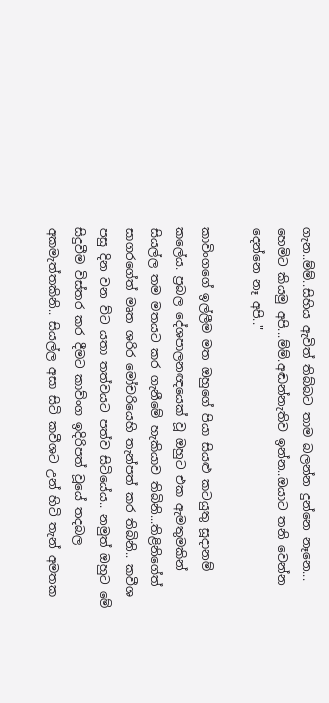ගැන..ම්ම්..සිහිය ඇවිත් තිබ්බට තාම බලන්න දුන්නෙ නෑනෙ... හෙමිට කියමු අපි...ම්ම්.අඬන්නැතිව ඉන්න..ඔයාට තනි වෙන්න දෙන්නෙ නෑ අපි.."

කාවිංගගේ ඉල්ලීම මත ඔහුගේ පියා සියළු කටයුතු සූදානම් කලේය. ප්‍රබල දේශපාලනඥයෙක් වූ ඔහුට එක ඇමතුමකින් සියල්ල තම මතයට කර ගැනීමේ හැකියාව තිබිනි...තිළිනිගේත් සාගරගේත් මෘත ශරිර මෝචරියෙහි තැන්පත් කර තිබිනි.. කවීශ පසු දින වන ව්ට යතා තත්වයට පත්ව සිටියේය.. නමුත් ඔහුට මේ සිදුවීම විස්තර කර දීමට කාව්ංග ඉදිරිපත් වූයේ තදබල අකමැත්තකිනි.. සියල්ල අසා සිටි කවීශට උන් හිටි තැන් අමතක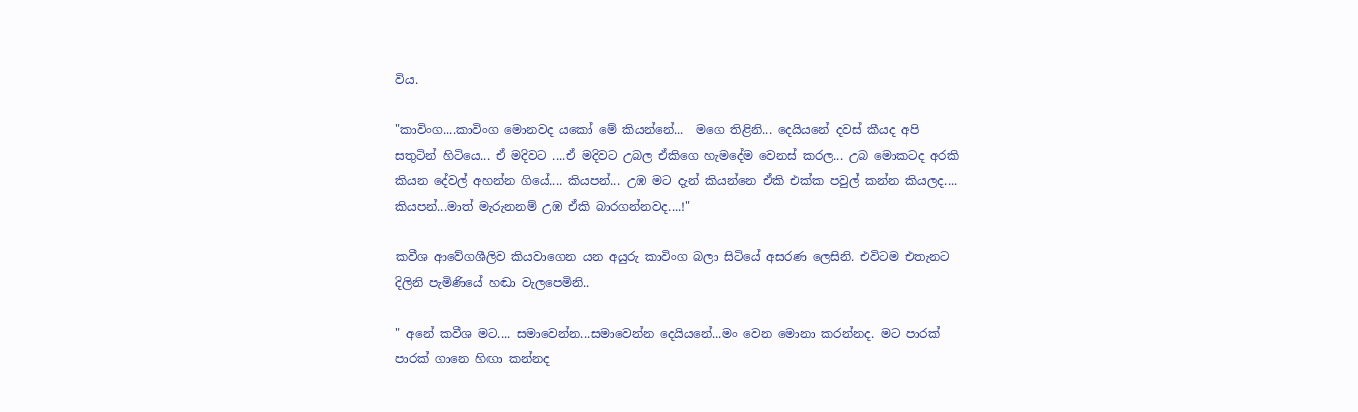විය.

"කාවිංග....කාවිංග මොනවද යකෝ මේ කියන්නේ...  මගෙ තිළිනි... දෙයියනේ දවස් කීයද අපි සතුටින් හිටියෙ... ඒ මදිවට ....ඒ මදිවට උබල ඒකිගෙ හැමදේම වෙනස් කරල... උබ මොකටද අරකි කියන දේවල් අහන්න ගියේ.... කියපන්... උඹ මට දැන් කියන්නෙ ඒකි එක්ක පවුල් කන්න කියලද.... කියපන්...මාත් මැරුනනම් උඹ ඒකි බාරගන්නවද....!"

කවීශ ආවේගශීලිව කියවාගෙන යන අයුරු කාවිංග බලා සිටියේ අසරණ ලෙසිනි. එවිටම එතැනට දිලිනි පැමිණියේ හඬා වැලපෙමිනි..

" අනේ කවීශ මට.... සමාවෙන්න...සමාවෙන්න දෙයියනේ...මං වෙන මොනා කරන්නද. මට පාරක් පාරක් ගානෙ හිඟා කන්නද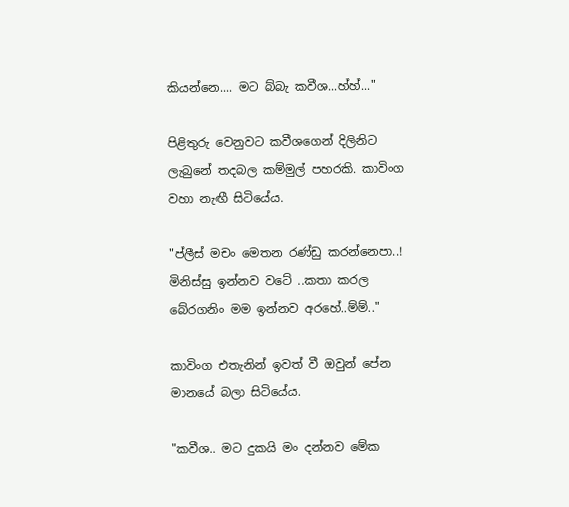කියන්නෙ.... මට බ්බැ කවීශ...හ්හ්..."

පිළිතුරු වෙනුවට කවීශගෙන් දිලිනිට ලැබුනේ තදබල කම්මුල් පහරකි. කාවිංග වහා නැඟී සිටියේය.

"ප්ලීස් මචං මෙතන රණ්ඩු කරන්නෙපා..!  මිනිස්සු ඉන්නව වටේ ..කතා කරල බේරගනිං මම ඉන්නව අරහේ..ම්ම්.."

කාවිංග එතැනින් ඉවත් වී ඔවුන් පේන මානයේ බලා සිටියේය.

"කවීශ.. මට දුකයි මං දන්නව මේක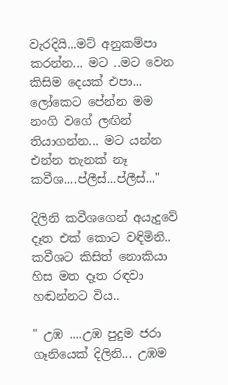වැරදියි...මට් අනුකම්පා කරන්න... මට ..මට වෙන කිසිම දෙයක් එපා... ලෝකෙට පේන්න මම නංගි වගේ ලඟින් තියාගන්න... මට යන්න එන්න තැනක් නෑ කවීශ....ප්ලීස්...ප්ලීස්..."

දිලිනි කවීශගෙන් අයැදුවේ දෑත එක් කොට වඳිමිනි.. කවීශට කිසිත් නොකියා හිස මත දෑත රඳවා හඬන්නට විය..

" උඹ ....උඹ පුදුම ජරා ගෑනියෙක් දිලිනි... උඹම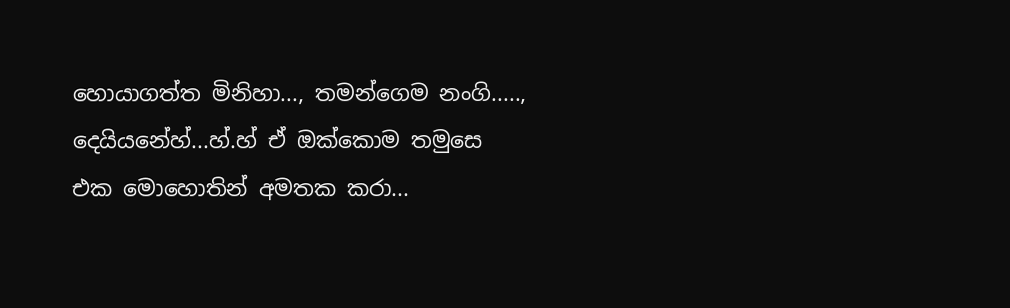හොයාගත්ත මිනිහා..., තමන්ගෙම නංගි....., දෙයියනේහ්...හ්.හ් ඒ ඔක්කොම තමුසෙ එක මොහොතින් අමතක කරා...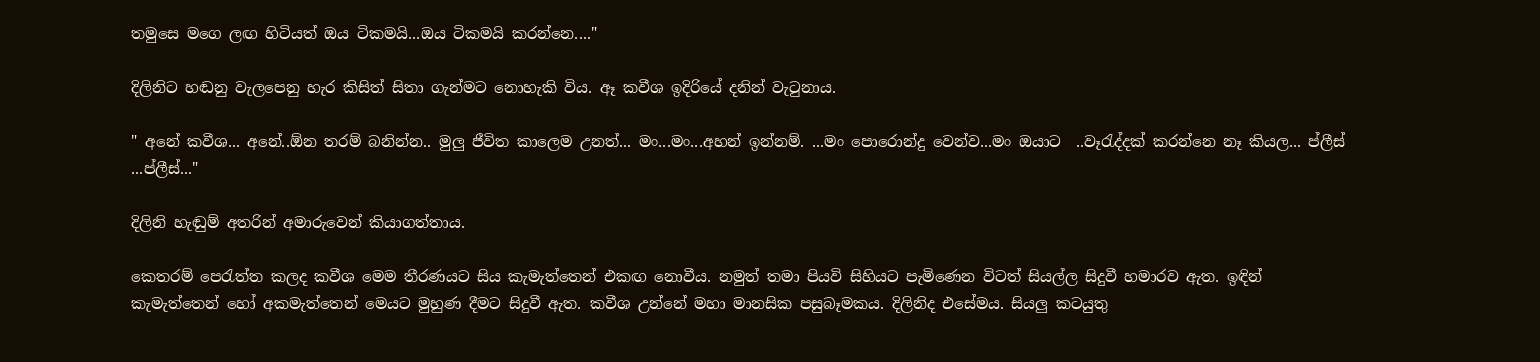තමුසෙ මගෙ ලඟ හිටියත් ඔය ටිකමයි...ඔය ටිකමයි කරන්නෙ...."

දිලිනිට හඬනු වැලපෙනු හැර කිසිත් සිතා ගැන්මට නොහැකි විය. ඈ කවීශ ඉදිරියේ දනින් වැටුනාය.

" අනේ කවීශ... අනේ..ඕන තරම් බනින්න.. මුලු ජීවිත කාලෙම උනත්... මං...මං...අහන් ඉන්නම්. ...මං පොරොන්දු වෙන්ව...මං ඔයාට  ..වෑරැද්දක් කරන්නෙ නෑ කියල... ප්ලීස් ...ප්ලීස්..."

දිලිනි හැඬුම් අතරින් අමාරුවෙන් කියාගත්තාය.

කෙතරම් පෙරැත්ත කලද කවීශ මෙම තීරණයට සිය කැමැත්තෙන් එකඟ නොවීය. නමුත් තමා පියවි සිහියට පැමිණෙන විටත් සියල්ල සිදුවී හමාරව ඇත. ඉඳින් කැමැත්තෙන් හෝ අකමැත්තෙන් මෙයට මුහුණ දීමට සිදුවී ඇත. කවීශ උන්නේ මහා මානසික පසුබෑමකය. දිලිනිද එසේමය. සියලු කටයුතු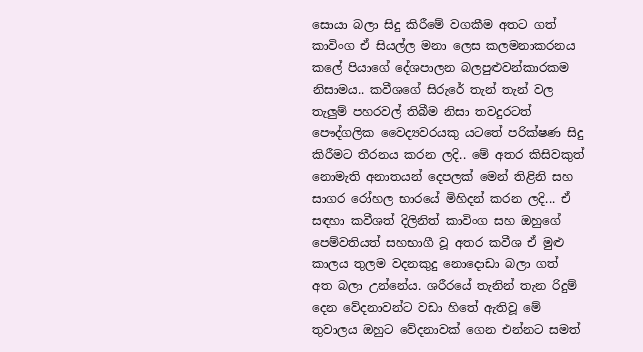සොයා බලා සිදු කිරීමේ වගකීම අතට ගත් කාවිංග ඒ සියල්ල මනා ලෙස කලමනාකරනය කලේ පියාගේ දේශපාලන බලපුළුවන්කාරකම නිසාමය.. කවීශගේ සිරුරේ තැන් තැන් වල තැලුම් පහරවල් තිබීම නිසා තවදුරටත් පෞද්ගලික වෛද්‍යවරයකු යටතේ පරික්ෂණ සිදු කිරීමට තීරනය කරන ලදි.. මේ අතර කිසිවකුත් නොමැති අනාතයන් දෙපලක් මෙන් තිළිනි සහ සාගර රෝහල භාරයේ මිහිදන් කරන ලදි... ඒ සඳහා කවීශත් දිලිනිත් කාවිංග සහ ඔහුගේ පෙම්වතියත් සහභාගී වූ අතර කවීශ ඒ මුළු කාලය තුලම වදනකුදු නොදොඩා බලා ගත් අත බලා උන්නේය. ශරීරයේ තැනින් තැන රිදුම් දෙන වේදනාවන්ට වඩා හිතේ ඇතිවූ මේ තුවාලය ඔහුට වේදනාවක් ගෙන එන්නට සමත්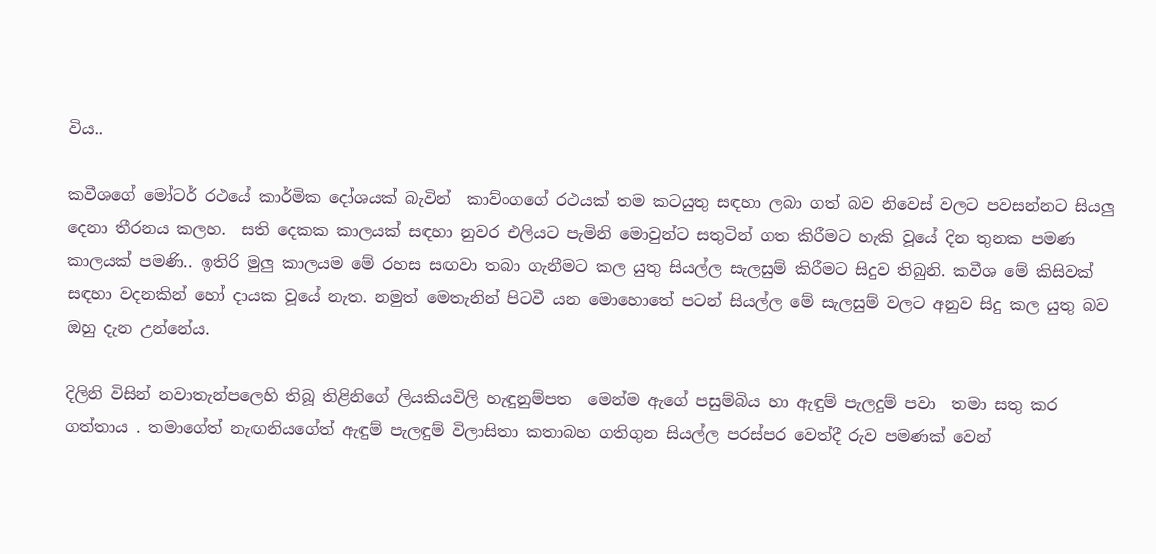විය..

කවීශගේ මෝටර් රථයේ කාර්මික දෝශයක් බැවින්  කාව්ංගගේ රථයක් තම කටයුතු සඳහා ලබා ගත් බව නිවෙස් වලට පවසන්නට සියලු දෙනා තීරනය කලහ.  සති දෙකක කාලයක් සඳහා නුවර එලියට පැමිනි මොවුන්ට සතුටින් ගත කිරීමට හැකි වූයේ දින තුනක පමණ කාලයක් පමණි.. ඉතිරි මුලු කාලයම මේ රහස සඟවා තබා ගැනීමට කල යුතු සියල්ල සැලසුම් කිරීමට සිදුව තිබුනි. කවීශ මේ කිසිවක් සඳහා වදනකින් හෝ දායක වූයේ නැත. නමුත් මෙතැනින් පිටවී යන මොහොතේ පටන් සියල්ල මේ සැලසුම් වලට අනුව සිදු කල යුතු බව ඔහු දැන උන්නේය.

දිලිනි විසින් නවාතැන්පලෙහි තිබූ තිළිනිගේ ලියකියවිලි හැඳුනුම්පත  මෙන්ම ඇගේ පසුම්බිය හා ඇඳුම් පැලදුම් පවා  තමා සතු කර ගත්තාය . තමාගේත් නැඟනියගේත් ඇඳුම් පැලඳුම් විලාසිතා කතාබහ ගතිගුන සියල්ල පරස්පර වෙත්දී රුව පමණක් වෙන්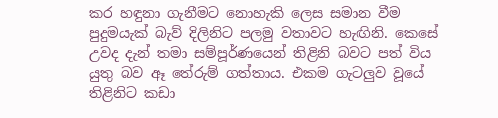කර හඳුනා ගැනීමට නොහැකි ලෙස සමාන වීම පුදුමයැක් බැව් දිලිනිට පලමු වතාවට හැඟිනි. කෙසේ උවද දැන් තමා සම්පූර්ණයෙන් තිළිනි බවට පත් විය යුතු බව ඈ තේරුම් ගත්තාය. එකම ගැටලුව වූයේ තිළිනිට කඩා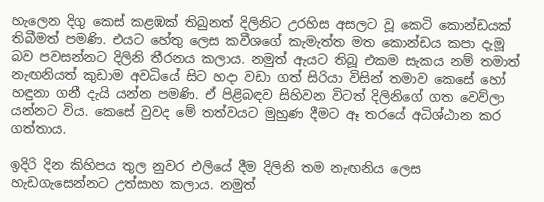හැලෙන දිගු කෙස් කළඹක් තිබුනත් දිලිනිට උරහිස අසලට වූ කෙටි කොන්ඩයක් තිබීමත් පමණි. එයට හේතු ලෙස කවීශගේ කැමැත්ත මත කොන්ඩය කපා දැමූ බව පවසන්නට දිලිනි තීරනය කලාය. නමුත් ඇයට තිබූ එකම සැකය නම් තමාත් නැඟනියත් කුඩාම අවධියේ සිට හදා වඩා ගත් සිරියා විසින් තමාව කෙසේ හෝ හඳුනා ගනී දැයි යන්න පමණි. ඒ පිළිබඳව සිහිවන විටත් දිලිනිගේ ගත වෙව්ලා යන්නට විය. කෙසේ වුවද මේ තත්වයට මුහුණ දීමට ඈ තරයේ අධිශ්ඨාන කර ගත්තාය.

ඉදිරි දින කිහිපය තුල නුවර එලියේ දීම දිලිනි තම නැඟනිය ලෙස හැඩගැසෙන්නට උත්සාහ කලාය. නමුත්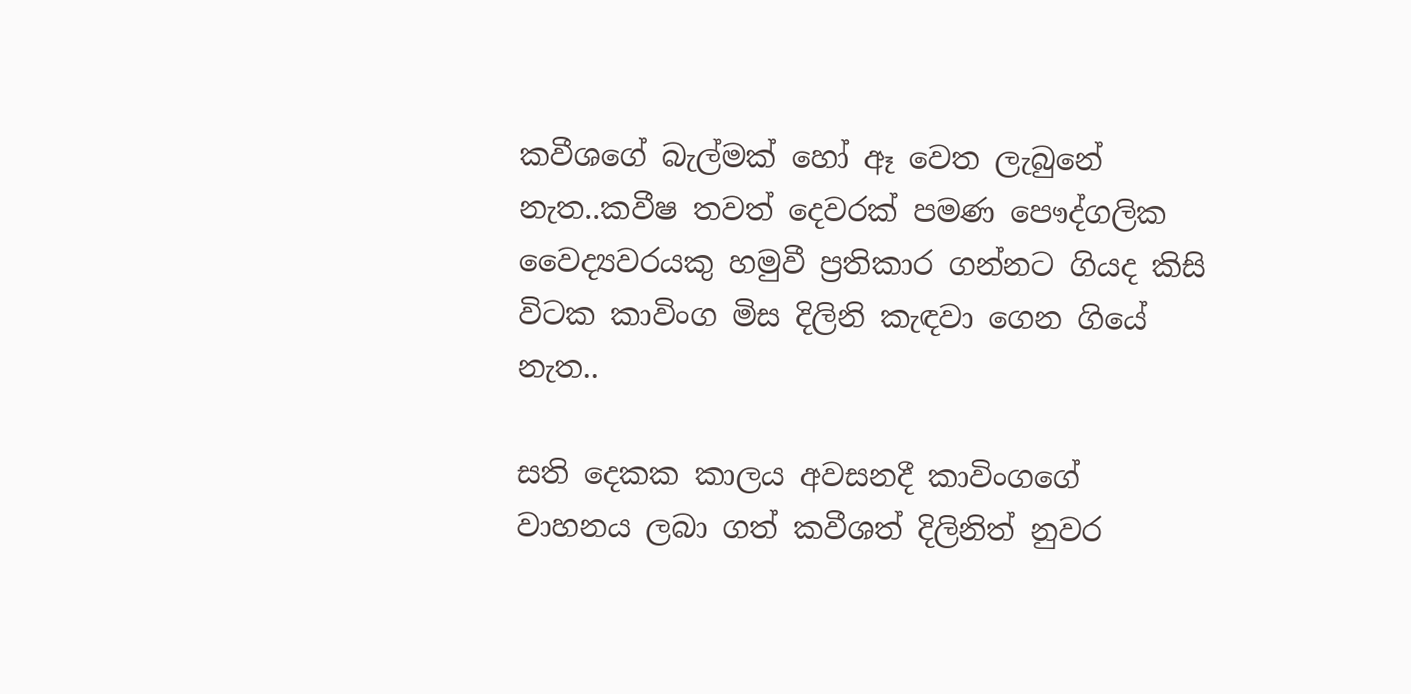කවීශගේ බැල්මක් හෝ ඈ වෙත ලැබුනේ නැත..කවීෂ තවත් දෙවරක් පමණ පෞද්ගලික වෛද්‍යවරයකු හමුවී ප්‍රතිකාර ගන්නට ගියද කිසි විටක කාවිංග මිස දිලිනි කැඳවා ගෙන ගියේ නැත..

සති දෙකක කාලය අවසනදී කාවිංගගේ වාහනය ලබා ගත් කවීශත් දිලිනිත් නුවර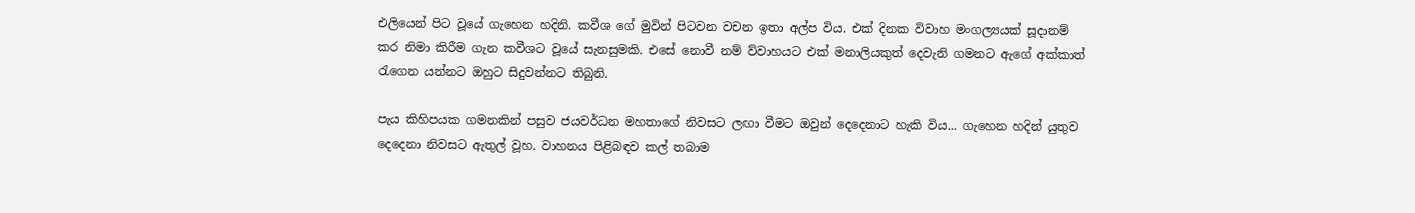එලියෙන් පිට වූයේ ගැහෙන හදිනි. කවීශ ගේ මුවින් පිටවන වචන ඉතා අල්ප විය. එක් දිනක විවාහ මංගල්‍යයක් සූදානම් කර නිමා කිරීම ගැන කවීශට වූයේ සැනසුමකි. එසේ නොවී නම් ව්වාහයට එක් මනාලියකුත් දෙවැනි ගමනට ඇගේ අක්කාත් රැගෙන යන්නට ඔහුට සිදුවන්නට තිබුනි.

පැය කිහිපයක ගමනකින් පසුව ජයවර්ධන මහතාගේ නිවසට ලඟා වීමට ඔවුන් දෙදෙනාට හැකි විය... ගැහෙන හදින් යුතුව දෙදෙනා නිවසට ඇතුල් වූහ. වාහනය පිළිබඳව කල් තබාම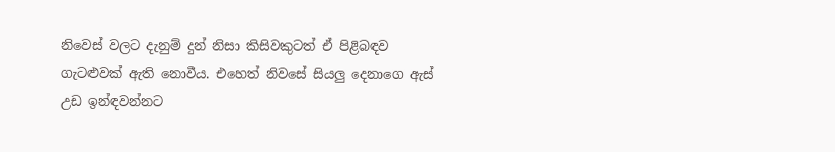නිවෙස් වලට දැනුම් දුන් නිසා කිසිවකුටත් ඒ පිළිබඳව ගැටළුවක් ඇති නොවීය. එහෙත් නිවසේ සියලු දෙනාගෙ ඇස් උඩ ඉන්ඳවන්නට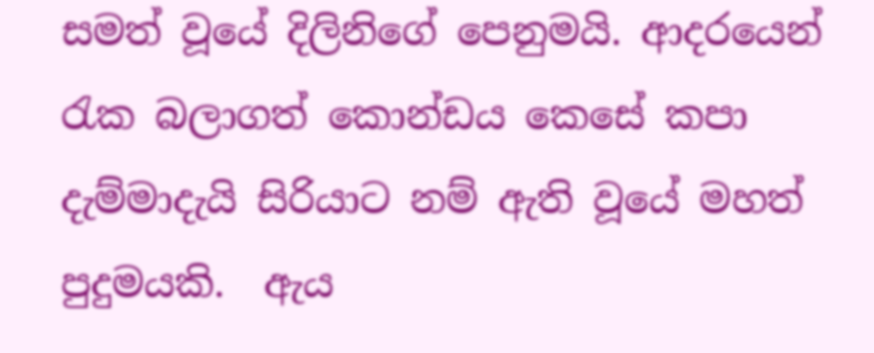සමත් වූයේ දිලිනිගේ පෙනුමයි. ආදරයෙන් රැක බලාගත් කොන්ඩය කෙසේ කපා දැම්මාදැයි සිරියාට නම් ඇති වූයේ මහත් පුදුමයකි.  ඇය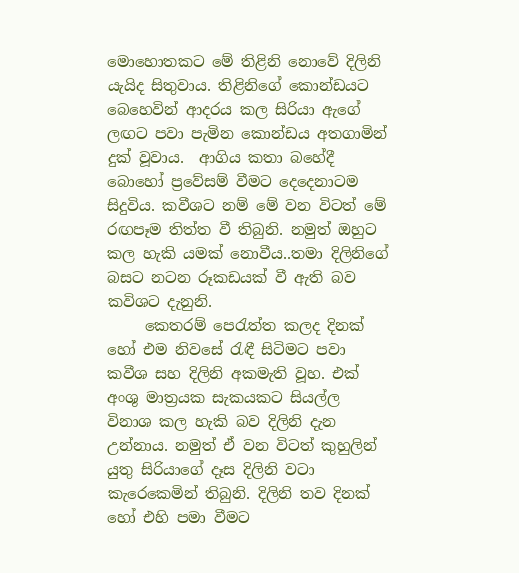මොහොතකට මේ තිළිනි නොවේ දිලිනි යැයිද සිතුවාය. තිළිනිගේ කොන්ඩයට බෙහෙවින් ආදරය කල සිරියා ඇගේ ලඟට පවා පැමින කොන්ඩය අතගාමින් දුක් වූවාය.  ආගිය කතා බහේදී බොහෝ ප්‍රවේසම් වීමට දෙදෙනාටම සිදුවිය. කවීශට නම් මේ වන විටත් මේ රඟපෑම තිත්ත වී තිබුනි. නමුත් ඔහුට කල හැකි යමක් නොවීය..තමා දිලිනිගේ බසට නටන රූකඩයක් වී ඇති බව කවිශට දැනුනි.
     කෙතරම් පෙරැත්ත කලද දිනක් හෝ එම නිවසේ රැඳී සිටිමට පවා කවීශ සහ දිලිනි අකමැති වූහ. එක් අංශු මාත්‍රයක සැකයකට සියල්ල විනාශ කල හැකි බව දිලිනි දැන උන්නාය. නමුත් ඒ වන විටත් කුහුලින් යුතු සිරියාගේ දෑස දිලිනි වටා කැරෙකෙමින් තිබුනි. දිලිනි තව දිනක් හෝ එහි පමා වීමට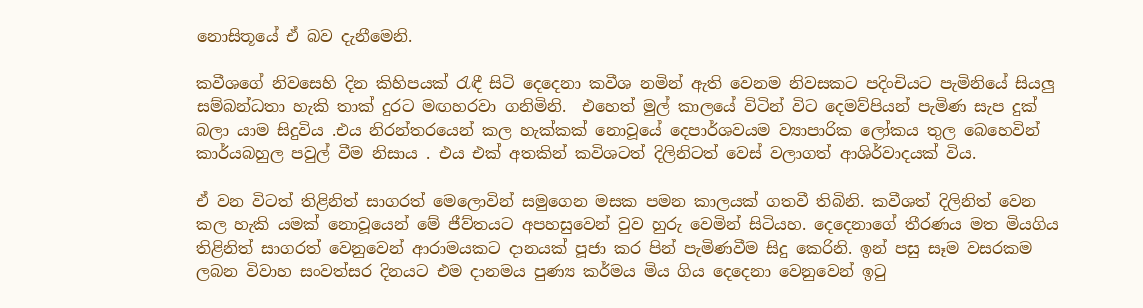නොසිතූයේ ඒ බව දැනීමෙනි.

කවීශගේ නිවසෙහි දින කිහිපයක් රැඳී සිටි දෙදෙනා කවීශ නමින් ඇති වෙනම නිවසකට පදිංචියට පැමිනියේ සියලු සම්බන්ධතා හැකි තාක් දුරට මඟහරවා ගනිමිනි.  එහෙත් මුල් කාලයේ විටින් විට දෙමව්පියන් පැමිණ සැප දුක් බලා යාම සිදුවිය .එය නිරන්තරයෙන් කල හැක්කක් නොවූයේ දෙපාර්ශවයම ව්‍යාපාරික ලෝකය තුල බෙහෙවින් කාර්යබහුල පවුල් වීම නිසාය . එය එක් අතකින් කවිශටත් දිලිනිටත් වෙස් වලාගත් ආශිර්වාදයක් විය.

ඒ වන විටත් තිළිනිත් සාගරත් මෙලොවින් සමුගෙන මසක පමන කාලයක් ගතවී තිබිනි. කවීශත් දිලිනිත් වෙන කල හැකි යමක් නොවූයෙන් මේ ජීව්තයට අපහසුවෙන් වුව හුරු වෙමින් සිටියහ. දෙදෙනාගේ තීරණය මත මියගිය තිළිනිත් සාගරත් වෙනුවෙන් ආරාමයකට දානයක් පූජා කර පින් පැමිණවීම සිදු කෙරිනි. ඉන් පසු සෑම වසරකම  ලබන විවාහ සංවත්සර දිනයට එම දානමය පුණ්‍ය කර්මය මිය ගිය දෙදෙනා වෙනුවෙන් ඉටු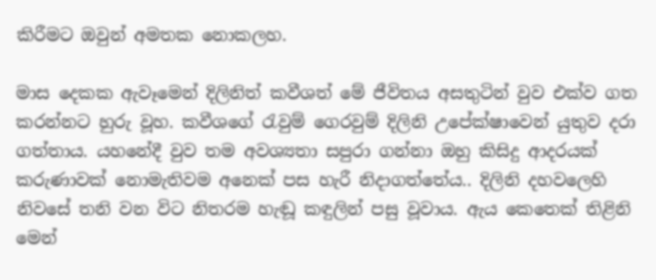කිරීමට ඔවුන් අමතක නොකලහ.

මාස දෙකක ඇවෑමෙන් දිලිනිත් කවීශත් මේ ජීවිතය අසතුටින් වුව එක්ව ගත කරන්නට හුරු වූහ. කවීශගේ රැවුම් ගෙරවුම් දිලිනි උපේක්ෂාවෙන් යුතුව දරා ගත්තාය. යහනේදී වුව තම අවශ්‍යතා සපුරා ගන්නා ඔහු කිසිදු ආදරයක් කරුණාවක් නොමැතිවම අනෙක් පස හැරී නිදාගත්තේය.. දිලිනි දහවලෙහි නිවසේ තනි වන විට නිතරම හැඬූ කඳුලින් පසු වූවාය. ඇය කෙතෙක් තිළිනි මෙන්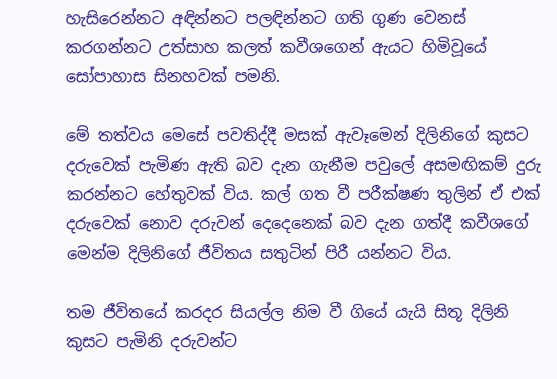හැසිරෙන්නට අඳින්නට පලඳින්නට ගති ගුණ වෙනස් කරගන්නට උත්සාහ කලත් කවීශගෙන් ඇයට හිමිවූයේ සෝපාහාස සිනහවක් පමනි.

මේ තත්වය මෙසේ පවතිද්දී මසක් ඇවෑමෙන් දිලිනිගේ කුසට දරුවෙක් පැමිණ ඇති බව දැන ගැනීම පවුලේ අසමඟිකම් දුරු කරන්නට හේතුවක් විය. කල් ගත වී පරීක්ෂණ තුලින් ඒ එක් දරුවෙක් නොව දරුවන් දෙදෙනෙක් බව දැන ගත්දී කවීශගේ මෙන්ම දිලිනිගේ ජීවිතය සතුටින් පිරී යන්නට විය.

තම ජීවිතයේ කරදර සියල්ල නිම වී ගියේ යැයි සිතූ දිලිනි කුසට පැමිනි දරුවන්‍ට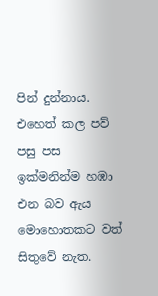පින් දුන්නාය. එහෙත් කල පව් පසු පස ඉක්මනින්ම හඹා එන බව ඇය මොහොතකට වත් සිතුවේ නැත.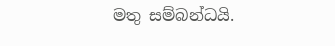මතු සම්බන්ධයි.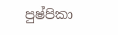පුෂ්පිකා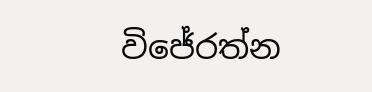විජේරත්න